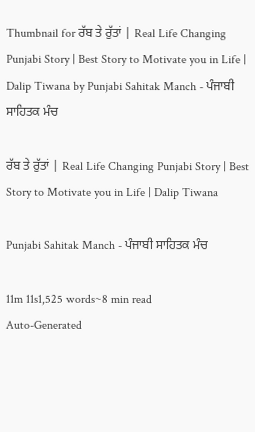Thumbnail for ਰੱਬ ਤੇ ਰੁੱਤਾਂ | Real Life Changing Punjabi Story | Best Story to Motivate you in Life | Dalip Tiwana by Punjabi Sahitak Manch - ਪੰਜਾਬੀ ਸਾਹਿਤਕ ਮੰਚ

ਰੱਬ ਤੇ ਰੁੱਤਾਂ | Real Life Changing Punjabi Story | Best Story to Motivate you in Life | Dalip Tiwana

Punjabi Sahitak Manch - ਪੰਜਾਬੀ ਸਾਹਿਤਕ ਮੰਚ

11m 11s1,525 words~8 min read
Auto-Generated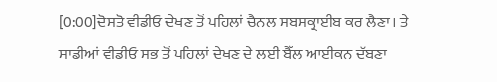[0:00]ਦੋਸਤੋ ਵੀਡੀਓ ਦੇਖਣ ਤੋਂ ਪਹਿਲਾਂ ਚੈਨਲ ਸਬਸਕ੍ਰਾਈਬ ਕਰ ਲੈਣਾ। ਤੇ ਸਾਡੀਆਂ ਵੀਡੀਓ ਸਭ ਤੋਂ ਪਹਿਲਾਂ ਦੇਖਣ ਦੇ ਲਈ ਬੈੱਲ ਆਈਕਨ ਦੱਬਣਾ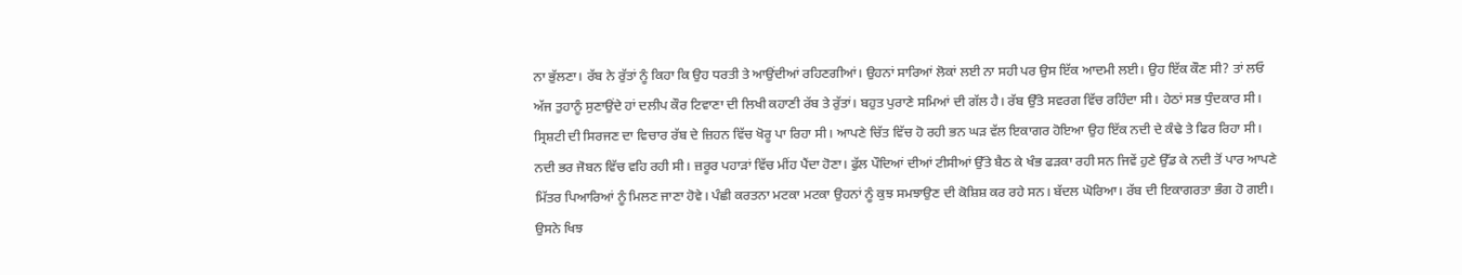ਨਾ ਭੁੱਲਣਾ। ਰੱਬ ਨੇ ਰੁੱਤਾਂ ਨੂੰ ਕਿਹਾ ਕਿ ਉਹ ਧਰਤੀ ਤੇ ਆਉਂਦੀਆਂ ਰਹਿਣਗੀਆਂ। ਉਹਨਾਂ ਸਾਰਿਆਂ ਲੋਕਾਂ ਲਈ ਨਾ ਸਹੀ ਪਰ ਉਸ ਇੱਕ ਆਦਮੀ ਲਈ। ਉਹ ਇੱਕ ਕੌਣ ਸੀ? ਤਾਂ ਲਓ ਅੱਜ ਤੁਹਾਨੂੰ ਸੁਣਾਉਂਦੇ ਹਾਂ ਦਲੀਪ ਕੌਰ ਟਿਵਾਣਾ ਦੀ ਲਿਖੀ ਕਹਾਣੀ ਰੱਬ ਤੇ ਰੁੱਤਾਂ। ਬਹੁਤ ਪੁਰਾਣੇ ਸਮਿਆਂ ਦੀ ਗੱਲ ਹੈ। ਰੱਬ ਉੱਤੇ ਸਵਰਗ ਵਿੱਚ ਰਹਿੰਦਾ ਸੀ। ਹੇਠਾਂ ਸਭ ਧੁੰਦਕਾਰ ਸੀ। ਸ੍ਰਿਸ਼ਟੀ ਦੀ ਸਿਰਜਣ ਦਾ ਵਿਚਾਰ ਰੱਬ ਦੇ ਜ਼ਿਹਨ ਵਿੱਚ ਖੋਰੂ ਪਾ ਰਿਹਾ ਸੀ। ਆਪਣੇ ਚਿੱਤ ਵਿੱਚ ਹੋ ਰਹੀ ਭਨ ਘੜ ਵੱਲ ਇਕਾਗਰ ਹੋਇਆ ਉਹ ਇੱਕ ਨਦੀ ਦੇ ਕੰਢੇ ਤੇ ਫਿਰ ਰਿਹਾ ਸੀ। ਨਦੀ ਭਰ ਜੋਬਨ ਵਿੱਚ ਵਹਿ ਰਹੀ ਸੀ। ਜ਼ਰੂਰ ਪਹਾੜਾਂ ਵਿੱਚ ਮੀਂਹ ਪੈਂਦਾ ਹੋਣਾ। ਫੁੱਲ ਪੌਦਿਆਂ ਦੀਆਂ ਟੀਸੀਆਂ ਉੱਤੇ ਬੈਠ ਕੇ ਖੰਭ ਫੜਕਾ ਰਹੀ ਸਨ ਜਿਵੇਂ ਹੁਣੇ ਉੱਡ ਕੇ ਨਦੀ ਤੋਂ ਪਾਰ ਆਪਣੇ ਮਿੱਤਰ ਪਿਆਰਿਆਂ ਨੂੰ ਮਿਲਣ ਜਾਣਾ ਹੋਵੇ। ਪੰਛੀ ਕਰਤਨਾ ਮਟਕਾ ਮਟਕਾ ਉਹਨਾਂ ਨੂੰ ਕੁਝ ਸਮਝਾਉਣ ਦੀ ਕੋਸ਼ਿਸ਼ ਕਰ ਰਹੇ ਸਨ। ਬੱਦਲ ਘੋਰਿਆ। ਰੱਬ ਦੀ ਇਕਾਗਰਤਾ ਭੰਗ ਹੋ ਗਈ। ਉਸਨੇ ਖਿਝ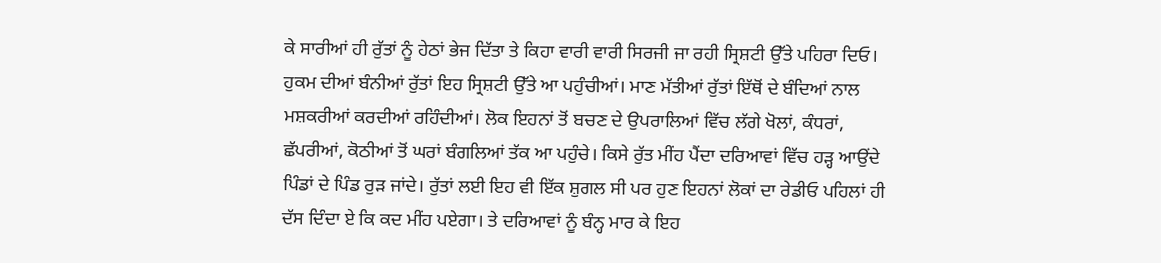ਕੇ ਸਾਰੀਆਂ ਹੀ ਰੁੱਤਾਂ ਨੂੰ ਹੇਠਾਂ ਭੇਜ ਦਿੱਤਾ ਤੇ ਕਿਹਾ ਵਾਰੀ ਵਾਰੀ ਸਿਰਜੀ ਜਾ ਰਹੀ ਸ੍ਰਿਸ਼ਟੀ ਉੱਤੇ ਪਹਿਰਾ ਦਿਓ। ਹੁਕਮ ਦੀਆਂ ਬੰਨੀਆਂ ਰੁੱਤਾਂ ਇਹ ਸ੍ਰਿਸ਼ਟੀ ਉੱਤੇ ਆ ਪਹੁੰਚੀਆਂ। ਮਾਣ ਮੱਤੀਆਂ ਰੁੱਤਾਂ ਇੱਥੋਂ ਦੇ ਬੰਦਿਆਂ ਨਾਲ ਮਸ਼ਕਰੀਆਂ ਕਰਦੀਆਂ ਰਹਿੰਦੀਆਂ। ਲੋਕ ਇਹਨਾਂ ਤੋਂ ਬਚਣ ਦੇ ਉਪਰਾਲਿਆਂ ਵਿੱਚ ਲੱਗੇ ਖੋਲਾਂ, ਕੰਧਰਾਂ, ਛੱਪਰੀਆਂ, ਕੋਠੀਆਂ ਤੋਂ ਘਰਾਂ ਬੰਗਲਿਆਂ ਤੱਕ ਆ ਪਹੁੰਚੇ। ਕਿਸੇ ਰੁੱਤ ਮੀਂਹ ਪੈਂਦਾ ਦਰਿਆਵਾਂ ਵਿੱਚ ਹੜ੍ਹ ਆਉਂਦੇ ਪਿੰਡਾਂ ਦੇ ਪਿੰਡ ਰੁੜ ਜਾਂਦੇ। ਰੁੱਤਾਂ ਲਈ ਇਹ ਵੀ ਇੱਕ ਸ਼ੁਗਲ ਸੀ ਪਰ ਹੁਣ ਇਹਨਾਂ ਲੋਕਾਂ ਦਾ ਰੇਡੀਓ ਪਹਿਲਾਂ ਹੀ ਦੱਸ ਦਿੰਦਾ ਏ ਕਿ ਕਦ ਮੀਂਹ ਪਏਗਾ। ਤੇ ਦਰਿਆਵਾਂ ਨੂੰ ਬੰਨ੍ਹ ਮਾਰ ਕੇ ਇਹ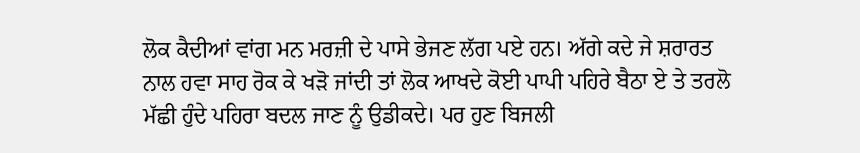ਲੋਕ ਕੈਦੀਆਂ ਵਾਂਗ ਮਨ ਮਰਜ਼ੀ ਦੇ ਪਾਸੇ ਭੇਜਣ ਲੱਗ ਪਏ ਹਨ। ਅੱਗੇ ਕਦੇ ਜੇ ਸ਼ਰਾਰਤ ਨਾਲ ਹਵਾ ਸਾਹ ਰੋਕ ਕੇ ਖੜੋ ਜਾਂਦੀ ਤਾਂ ਲੋਕ ਆਖਦੇ ਕੋਈ ਪਾਪੀ ਪਹਿਰੇ ਬੈਠਾ ਏ ਤੇ ਤਰਲੋ ਮੱਛੀ ਹੁੰਦੇ ਪਹਿਰਾ ਬਦਲ ਜਾਣ ਨੂੰ ਉਡੀਕਦੇ। ਪਰ ਹੁਣ ਬਿਜਲੀ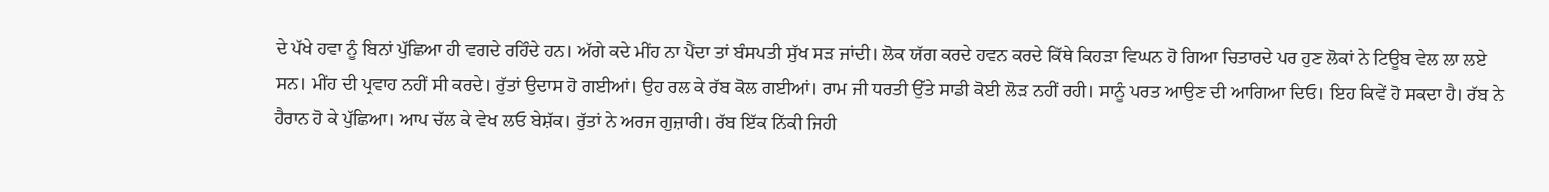ਦੇ ਪੱਖੇ ਹਵਾ ਨੂੰ ਬਿਨਾਂ ਪੁੱਛਿਆ ਹੀ ਵਗਦੇ ਰਹਿੰਦੇ ਹਨ। ਅੱਗੇ ਕਦੇ ਮੀਂਹ ਨਾ ਪੈਂਦਾ ਤਾਂ ਬੰਸਪਤੀ ਸੁੱਖ ਸੜ ਜਾਂਦੀ। ਲੋਕ ਯੱਗ ਕਰਦੇ ਹਵਨ ਕਰਦੇ ਕਿੱਥੇ ਕਿਹੜਾ ਵਿਘਨ ਹੋ ਗਿਆ ਚਿਤਾਰਦੇ ਪਰ ਹੁਣ ਲੋਕਾਂ ਨੇ ਟਿਊਬ ਵੇਲ ਲਾ ਲਏ ਸਨ। ਮੀਂਹ ਦੀ ਪ੍ਰਵਾਹ ਨਹੀਂ ਸੀ ਕਰਦੇ। ਰੁੱਤਾਂ ਉਦਾਸ ਹੋ ਗਈਆਂ। ਉਹ ਰਲ ਕੇ ਰੱਬ ਕੋਲ ਗਈਆਂ। ਰਾਮ ਜੀ ਧਰਤੀ ਉੱਤੇ ਸਾਡੀ ਕੋਈ ਲੋੜ ਨਹੀਂ ਰਹੀ। ਸਾਨੂੰ ਪਰਤ ਆਉਣ ਦੀ ਆਗਿਆ ਦਿਓ। ਇਹ ਕਿਵੇਂ ਹੋ ਸਕਦਾ ਹੈ। ਰੱਬ ਨੇ ਹੈਰਾਨ ਹੋ ਕੇ ਪੁੱਛਿਆ। ਆਪ ਚੱਲ ਕੇ ਵੇਖ ਲਓ ਬੇਸ਼ੱਕ। ਰੁੱਤਾਂ ਨੇ ਅਰਜ ਗੁਜ਼ਾਰੀ। ਰੱਬ ਇੱਕ ਨਿੱਕੀ ਜਿਹੀ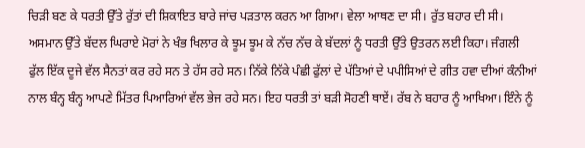ਚਿੜੀ ਬਣ ਕੇ ਧਰਤੀ ਉੱਤੇ ਰੁੱਤਾਂ ਦੀ ਸ਼ਿਕਾਇਤ ਬਾਰੇ ਜਾਂਚ ਪੜਤਾਲ ਕਰਨ ਆ ਗਿਆ। ਵੇਲਾ ਆਥਣ ਦਾ ਸੀ। ਰੁੱਤ ਬਹਾਰ ਦੀ ਸੀ। ਅਸਮਾਨ ਉੱਤੇ ਬੱਦਲ ਘਿਰਾਏ ਮੋਰਾਂ ਨੇ ਖੰਭ ਖਿਲਾਰ ਕੇ ਝੂਮ ਝੂਮ ਕੇ ਨੱਚ ਨੱਚ ਕੇ ਬੱਦਲਾਂ ਨੂੰ ਧਰਤੀ ਉੱਤੇ ਉਤਰਨ ਲਈ ਕਿਹਾ। ਜੰਗਲੀ ਫੁੱਲ ਇੱਕ ਦੂਜੇ ਵੱਲ ਸੈਨਤਾਂ ਕਰ ਰਹੇ ਸਨ ਤੇ ਹੱਸ ਰਹੇ ਸਨ। ਨਿੱਕੇ ਨਿੱਕੇ ਪੰਛੀ ਫੁੱਲਾਂ ਦੇ ਪੱਤਿਆਂ ਦੇ ਪਪੀਸਿਆਂ ਦੇ ਗੀਤ ਹਵਾ ਦੀਆਂ ਕੰਨੀਆਂ ਨਾਲ ਬੰਨ੍ਹ ਬੰਨ੍ਹ ਆਪਣੇ ਮਿੱਤਰ ਪਿਆਰਿਆਂ ਵੱਲ ਭੇਜ ਰਹੇ ਸਨ। ਇਹ ਧਰਤੀ ਤਾਂ ਬੜੀ ਸੋਹਣੀ ਥਾਏਂ। ਰੱਬ ਨੇ ਬਹਾਰ ਨੂੰ ਆਖਿਆ। ਇੰਨੇ ਨੂੰ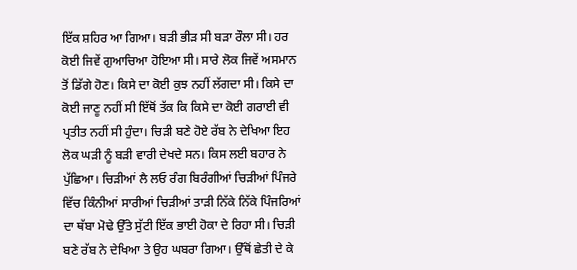ਇੱਕ ਸ਼ਹਿਰ ਆ ਗਿਆ। ਬੜੀ ਭੀੜ ਸੀ ਬੜਾ ਰੌਲਾ ਸੀ। ਹਰ ਕੋਈ ਜਿਵੇਂ ਗੁਆਚਿਆ ਹੋਇਆ ਸੀ। ਸਾਰੇ ਲੋਕ ਜਿਵੇਂ ਅਸਮਾਨ ਤੋਂ ਡਿੱਗੇ ਹੋਣ। ਕਿਸੇ ਦਾ ਕੋਈ ਕੁਝ ਨਹੀਂ ਲੱਗਦਾ ਸੀ। ਕਿਸੇ ਦਾ ਕੋਈ ਜਾਣੂ ਨਹੀਂ ਸੀ ਇੱਥੋਂ ਤੱਕ ਕਿ ਕਿਸੇ ਦਾ ਕੋਈ ਗਰਾਈ ਵੀ ਪ੍ਰਤੀਤ ਨਹੀਂ ਸੀ ਹੁੰਦਾ। ਚਿੜੀ ਬਣੇ ਹੋਏ ਰੱਬ ਨੇ ਦੇਖਿਆ ਇਹ ਲੋਕ ਘੜੀ ਨੂੰ ਬੜੀ ਵਾਰੀ ਦੇਖਦੇ ਸਨ। ਕਿਸ ਲਈ ਬਹਾਰ ਨੇ ਪੁੱਛਿਆ। ਚਿੜੀਆਂ ਲੈ ਲਓ ਰੰਗ ਬਿਰੰਗੀਆਂ ਚਿੜੀਆਂ ਪਿੰਜਰੇ ਵਿੱਚ ਕਿੰਨੀਆਂ ਸਾਰੀਆਂ ਚਿੜੀਆਂ ਤਾੜੀ ਨਿੱਕੇ ਨਿੱਕੇ ਪਿੰਜਰਿਆਂ ਦਾ ਥੱਬਾ ਮੋਢੇ ਉੱਤੇ ਸੁੱਟੀ ਇੱਕ ਭਾਈ ਹੋਕਾ ਦੇ ਰਿਹਾ ਸੀ। ਚਿੜੀ ਬਣੇ ਰੱਬ ਨੇ ਦੇਖਿਆ ਤੇ ਉਹ ਘਬਰਾ ਗਿਆ। ਉੱਥੋਂ ਛੇਤੀ ਦੇ ਕੇ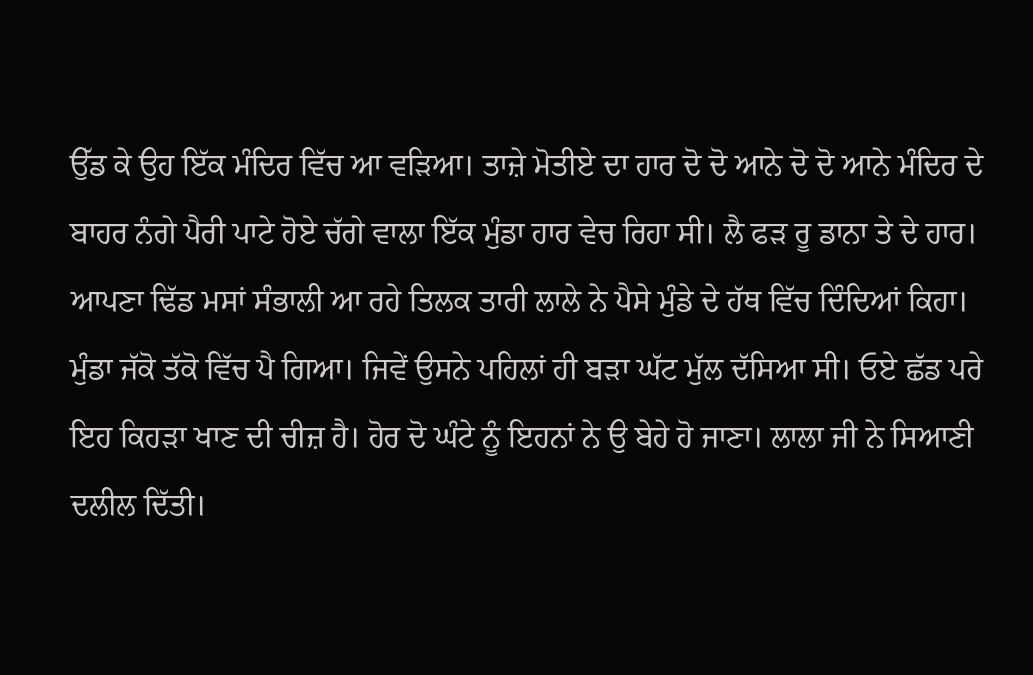ਉੱਡ ਕੇ ਉਹ ਇੱਕ ਮੰਦਿਰ ਵਿੱਚ ਆ ਵੜਿਆ। ਤਾਜ਼ੇ ਮੋਤੀਏ ਦਾ ਹਾਰ ਦੋ ਦੋ ਆਨੇ ਦੋ ਦੋ ਆਨੇ ਮੰਦਿਰ ਦੇ ਬਾਹਰ ਨੰਗੇ ਪੈਰੀ ਪਾਟੇ ਹੋਏ ਚੱਗੇ ਵਾਲਾ ਇੱਕ ਮੁੰਡਾ ਹਾਰ ਵੇਚ ਰਿਹਾ ਸੀ। ਲੈ ਫੜ ਰੂ ਡਾਨਾ ਤੇ ਦੇ ਹਾਰ। ਆਪਣਾ ਢਿੱਡ ਮਸਾਂ ਸੰਭਾਲੀ ਆ ਰਹੇ ਤਿਲਕ ਤਾਰੀ ਲਾਲੇ ਨੇ ਪੈਸੇ ਮੁੰਡੇ ਦੇ ਹੱਥ ਵਿੱਚ ਦਿੰਦਿਆਂ ਕਿਹਾ। ਮੁੰਡਾ ਜੱਕੋ ਤੱਕੋ ਵਿੱਚ ਪੈ ਗਿਆ। ਜਿਵੇਂ ਉਸਨੇ ਪਹਿਲਾਂ ਹੀ ਬੜਾ ਘੱਟ ਮੁੱਲ ਦੱਸਿਆ ਸੀ। ਓਏ ਛੱਡ ਪਰੇ ਇਹ ਕਿਹੜਾ ਖਾਣ ਦੀ ਚੀਜ਼ ਹੈ। ਹੋਰ ਦੋ ਘੰਟੇ ਨੂੰ ਇਹਨਾਂ ਨੇ ਉ ਬੇਹੇ ਹੋ ਜਾਣਾ। ਲਾਲਾ ਜੀ ਨੇ ਸਿਆਣੀ ਦਲੀਲ ਦਿੱਤੀ।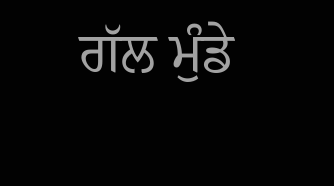ਗੱਲ ਮੁੰਡੇ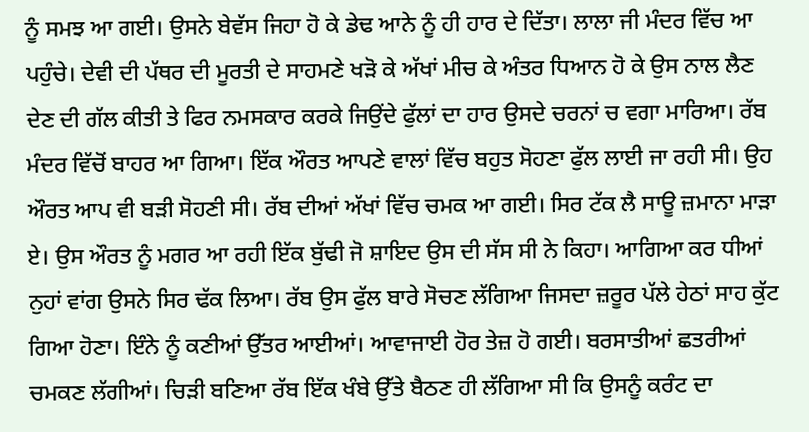ਨੂੰ ਸਮਝ ਆ ਗਈ। ਉਸਨੇ ਬੇਵੱਸ ਜਿਹਾ ਹੋ ਕੇ ਡੇਢ ਆਨੇ ਨੂੰ ਹੀ ਹਾਰ ਦੇ ਦਿੱਤਾ। ਲਾਲਾ ਜੀ ਮੰਦਰ ਵਿੱਚ ਆ ਪਹੁੰਚੇ। ਦੇਵੀ ਦੀ ਪੱਥਰ ਦੀ ਮੂਰਤੀ ਦੇ ਸਾਹਮਣੇ ਖੜੋ ਕੇ ਅੱਖਾਂ ਮੀਚ ਕੇ ਅੰਤਰ ਧਿਆਨ ਹੋ ਕੇ ਉਸ ਨਾਲ ਲੈਣ ਦੇਣ ਦੀ ਗੱਲ ਕੀਤੀ ਤੇ ਫਿਰ ਨਮਸਕਾਰ ਕਰਕੇ ਜਿਉਂਦੇ ਫੁੱਲਾਂ ਦਾ ਹਾਰ ਉਸਦੇ ਚਰਨਾਂ ਚ ਵਗਾ ਮਾਰਿਆ। ਰੱਬ ਮੰਦਰ ਵਿੱਚੋਂ ਬਾਹਰ ਆ ਗਿਆ। ਇੱਕ ਔਰਤ ਆਪਣੇ ਵਾਲਾਂ ਵਿੱਚ ਬਹੁਤ ਸੋਹਣਾ ਫੁੱਲ ਲਾਈ ਜਾ ਰਹੀ ਸੀ। ਉਹ ਔਰਤ ਆਪ ਵੀ ਬੜੀ ਸੋਹਣੀ ਸੀ। ਰੱਬ ਦੀਆਂ ਅੱਖਾਂ ਵਿੱਚ ਚਮਕ ਆ ਗਈ। ਸਿਰ ਟੱਕ ਲੈ ਸਾਊ ਜ਼ਮਾਨਾ ਮਾੜਾ ਏ। ਉਸ ਔਰਤ ਨੂੰ ਮਗਰ ਆ ਰਹੀ ਇੱਕ ਬੁੱਢੀ ਜੋ ਸ਼ਾਇਦ ਉਸ ਦੀ ਸੱਸ ਸੀ ਨੇ ਕਿਹਾ। ਆਗਿਆ ਕਰ ਧੀਆਂ ਨੁਹਾਂ ਵਾਂਗ ਉਸਨੇ ਸਿਰ ਢੱਕ ਲਿਆ। ਰੱਬ ਉਸ ਫੁੱਲ ਬਾਰੇ ਸੋਚਣ ਲੱਗਿਆ ਜਿਸਦਾ ਜ਼ਰੂਰ ਪੱਲੇ ਹੇਠਾਂ ਸਾਹ ਕੁੱਟ ਗਿਆ ਹੋਣਾ। ਇੰਨੇ ਨੂੰ ਕਣੀਆਂ ਉੱਤਰ ਆਈਆਂ। ਆਵਾਜਾਈ ਹੋਰ ਤੇਜ਼ ਹੋ ਗਈ। ਬਰਸਾਤੀਆਂ ਛਤਰੀਆਂ ਚਮਕਣ ਲੱਗੀਆਂ। ਚਿੜੀ ਬਣਿਆ ਰੱਬ ਇੱਕ ਖੰਬੇ ਉੱਤੇ ਬੈਠਣ ਹੀ ਲੱਗਿਆ ਸੀ ਕਿ ਉਸਨੂੰ ਕਰੰਟ ਦਾ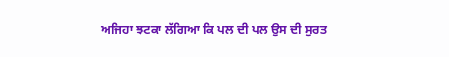ਅਜਿਹਾ ਝਟਕਾ ਲੱਗਿਆ ਕਿ ਪਲ ਦੀ ਪਲ ਉਸ ਦੀ ਸੁਰਤ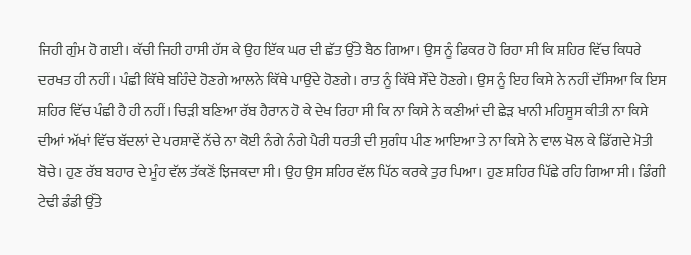ਜਿਹੀ ਗੁੰਮ ਹੋ ਗਈ। ਕੱਚੀ ਜਿਹੀ ਹਾਸੀ ਹੱਸ ਕੇ ਉਹ ਇੱਕ ਘਰ ਦੀ ਛੱਤ ਉੱਤੇ ਬੈਠ ਗਿਆ। ਉਸ ਨੂੰ ਫਿਕਰ ਹੋ ਰਿਹਾ ਸੀ ਕਿ ਸ਼ਹਿਰ ਵਿੱਚ ਕਿਧਰੇ ਦਰਖਤ ਹੀ ਨਹੀਂ। ਪੰਛੀ ਕਿੱਥੇ ਬਹਿੰਦੇ ਹੋਣਗੇ ਆਲਨੇ ਕਿੱਥੇ ਪਾਉਂਦੇ ਹੋਣਗੇ। ਰਾਤ ਨੂੰ ਕਿੱਥੇ ਸੌਂਦੇ ਹੋਣਗੇ। ਉਸ ਨੂੰ ਇਹ ਕਿਸੇ ਨੇ ਨਹੀਂ ਦੱਸਿਆ ਕਿ ਇਸ ਸ਼ਹਿਰ ਵਿੱਚ ਪੰਛੀ ਹੈ ਹੀ ਨਹੀਂ। ਚਿੜੀ ਬਣਿਆ ਰੱਬ ਹੈਰਾਨ ਹੋ ਕੇ ਦੇਖ ਰਿਹਾ ਸੀ ਕਿ ਨਾ ਕਿਸੇ ਨੇ ਕਣੀਆਂ ਦੀ ਛੇੜ ਖਾਨੀ ਮਹਿਸੂਸ ਕੀਤੀ ਨਾ ਕਿਸੇ ਦੀਆਂ ਅੱਖਾਂ ਵਿੱਚ ਬੱਦਲਾਂ ਦੇ ਪਰਸ਼ਾਵੇਂ ਨੱਚੇ ਨਾ ਕੋਈ ਨੰਗੇ ਨੰਗੇ ਪੈਰੀ ਧਰਤੀ ਦੀ ਸੁਗੰਧ ਪੀਣ ਆਇਆ ਤੇ ਨਾ ਕਿਸੇ ਨੇ ਵਾਲ ਖੋਲ ਕੇ ਡਿੱਗਦੇ ਮੋਤੀ ਬੋਚੇ। ਹੁਣ ਰੱਬ ਬਹਾਰ ਦੇ ਮੂੰਹ ਵੱਲ ਤੱਕਣੋਂ ਝਿਜਕਦਾ ਸੀ। ਉਹ ਉਸ ਸ਼ਹਿਰ ਵੱਲ ਪਿੱਠ ਕਰਕੇ ਤੁਰ ਪਿਆ। ਹੁਣ ਸ਼ਹਿਰ ਪਿੱਛੇ ਰਹਿ ਗਿਆ ਸੀ। ਡਿੰਗੀ ਟੇਢੀ ਡੰਡੀ ਉੱਤੇ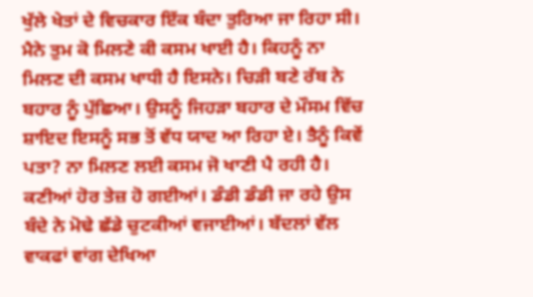ਖੁੱਲੇ ਖੇਤਾਂ ਦੇ ਵਿਚਕਾਰ ਇੱਕ ਬੰਦਾ ਤੁਰਿਆ ਜਾ ਰਿਹਾ ਸੀ। ਮੈਨੇ ਤੁਮ ਕੋ ਮਿਲਣੇ ਕੀ ਕਸਮ ਖਾਈ ਹੈ। ਕਿਹਨੂੰ ਨਾ ਮਿਲਣ ਦੀ ਕਸਮ ਖਾਧੀ ਹੈ ਇਸਨੇ। ਚਿੜੀ ਬਣੇ ਰੱਬ ਨੇ ਬਹਾਰ ਨੂੰ ਪੁੱਛਿਆ। ਉਸਨੂੰ ਜਿਹੜਾ ਬਹਾਰ ਦੇ ਮੌਸਮ ਵਿੱਚ ਸ਼ਾਇਦ ਇਸਨੂੰ ਸਭ ਤੋਂ ਵੱਧ ਯਾਦ ਆ ਰਿਹਾ ਏ। ਤੈਨੂੰ ਕਿਵੇਂ ਪਤਾ? ਨਾ ਮਿਲਣ ਲਈ ਕਸਮ ਜੋ ਖਾਣੀ ਪੈ ਰਹੀ ਹੈ। ਕਣੀਆਂ ਹੋਰ ਤੇਜ਼ ਹੋ ਗਈਆਂ। ਡੰਡੀ ਡੰਡੀ ਜਾ ਰਹੇ ਉਸ ਬੰਦੇ ਨੇ ਮੋਢੇ ਛੱਡੇ ਚੁਟਕੀਆਂ ਵਜਾਈਆਂ। ਬੱਦਲਾਂ ਵੱਲ ਵਾਕਫਾਂ ਵਾਂਗ ਦੇਖਿਆ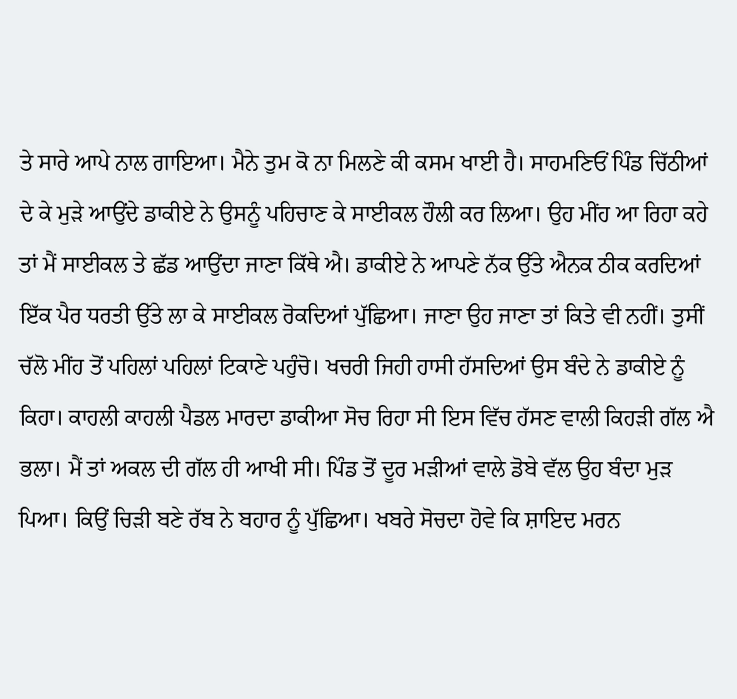ਤੇ ਸਾਰੇ ਆਪੇ ਨਾਲ ਗਾਇਆ। ਮੈਨੇ ਤੁਮ ਕੋ ਨਾ ਮਿਲਣੇ ਕੀ ਕਸਮ ਖਾਈ ਹੈ। ਸਾਹਮਣਿਓਂ ਪਿੰਡ ਚਿੱਠੀਆਂ ਦੇ ਕੇ ਮੁੜੇ ਆਉਂਦੇ ਡਾਕੀਏ ਨੇ ਉਸਨੂੰ ਪਹਿਚਾਣ ਕੇ ਸਾਈਕਲ ਹੌਲੀ ਕਰ ਲਿਆ। ਉਹ ਮੀਂਹ ਆ ਰਿਹਾ ਕਹੇ ਤਾਂ ਮੈਂ ਸਾਈਕਲ ਤੇ ਛੱਡ ਆਉਂਦਾ ਜਾਣਾ ਕਿੱਥੇ ਐ। ਡਾਕੀਏ ਨੇ ਆਪਣੇ ਨੱਕ ਉੱਤੇ ਐਨਕ ਠੀਕ ਕਰਦਿਆਂ ਇੱਕ ਪੈਰ ਧਰਤੀ ਉੱਤੇ ਲਾ ਕੇ ਸਾਈਕਲ ਰੋਕਦਿਆਂ ਪੁੱਛਿਆ। ਜਾਣਾ ਉਹ ਜਾਣਾ ਤਾਂ ਕਿਤੇ ਵੀ ਨਹੀਂ। ਤੁਸੀਂ ਚੱਲੋ ਮੀਂਹ ਤੋਂ ਪਹਿਲਾਂ ਪਹਿਲਾਂ ਟਿਕਾਣੇ ਪਹੁੰਚੋ। ਖਚਰੀ ਜਿਹੀ ਹਾਸੀ ਹੱਸਦਿਆਂ ਉਸ ਬੰਦੇ ਨੇ ਡਾਕੀਏ ਨੂੰ ਕਿਹਾ। ਕਾਹਲੀ ਕਾਹਲੀ ਪੈਡਲ ਮਾਰਦਾ ਡਾਕੀਆ ਸੋਚ ਰਿਹਾ ਸੀ ਇਸ ਵਿੱਚ ਹੱਸਣ ਵਾਲੀ ਕਿਹੜੀ ਗੱਲ ਐ ਭਲਾ। ਮੈਂ ਤਾਂ ਅਕਲ ਦੀ ਗੱਲ ਹੀ ਆਖੀ ਸੀ। ਪਿੰਡ ਤੋਂ ਦੂਰ ਮੜੀਆਂ ਵਾਲੇ ਡੋਬੇ ਵੱਲ ਉਹ ਬੰਦਾ ਮੁੜ ਪਿਆ। ਕਿਉਂ ਚਿੜੀ ਬਣੇ ਰੱਬ ਨੇ ਬਹਾਰ ਨੂੰ ਪੁੱਛਿਆ। ਖਬਰੇ ਸੋਚਦਾ ਹੋਵੇ ਕਿ ਸ਼ਾਇਦ ਮਰਨ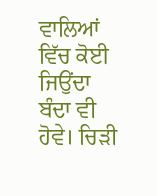ਵਾਲਿਆਂ ਵਿੱਚ ਕੋਈ ਜਿਉਂਦਾ ਬੰਦਾ ਵੀ ਹੋਵੇ। ਚਿੜੀ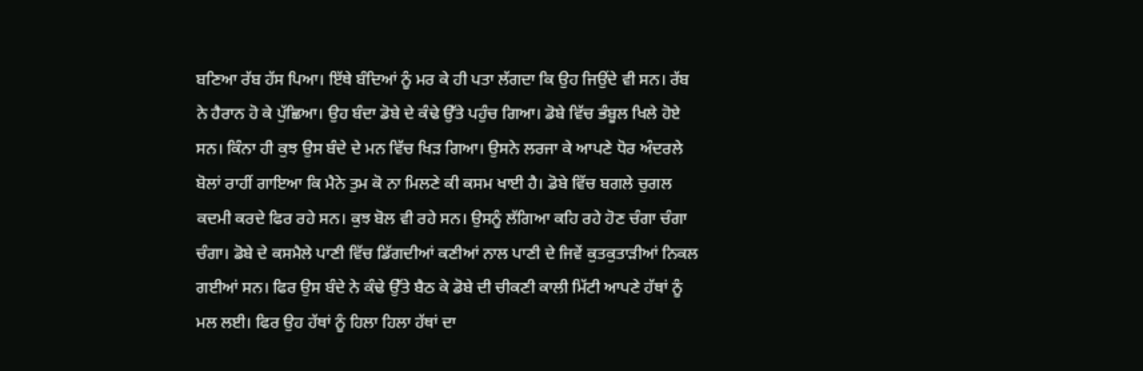ਬਣਿਆ ਰੱਬ ਹੱਸ ਪਿਆ। ਇੱਥੇ ਬੰਦਿਆਂ ਨੂੰ ਮਰ ਕੇ ਹੀ ਪਤਾ ਲੱਗਦਾ ਕਿ ਉਹ ਜਿਉਂਦੇ ਵੀ ਸਨ। ਰੱਬ ਨੇ ਹੈਰਾਨ ਹੋ ਕੇ ਪੁੱਛਿਆ। ਉਹ ਬੰਦਾ ਡੋਬੇ ਦੇ ਕੰਢੇ ਉੱਤੇ ਪਹੁੰਚ ਗਿਆ। ਡੋਬੇ ਵਿੱਚ ਭੰਬੂਲ ਖਿਲੇ ਹੋਏ ਸਨ। ਕਿੰਨਾ ਹੀ ਕੁਝ ਉਸ ਬੰਦੇ ਦੇ ਮਨ ਵਿੱਚ ਖਿੜ ਗਿਆ। ਉਸਨੇ ਲਰਜਾ ਕੇ ਆਪਣੇ ਧੋਰ ਅੰਦਰਲੇ ਬੋਲਾਂ ਰਾਹੀਂ ਗਾਇਆ ਕਿ ਮੈਨੇ ਤੁਮ ਕੋ ਨਾ ਮਿਲਣੇ ਕੀ ਕਸਮ ਖਾਈ ਹੈ। ਡੋਬੇ ਵਿੱਚ ਬਗਲੇ ਚੁਗਲ ਕਦਮੀ ਕਰਦੇ ਫਿਰ ਰਹੇ ਸਨ। ਕੁਝ ਬੋਲ ਵੀ ਰਹੇ ਸਨ। ਉਸਨੂੰ ਲੱਗਿਆ ਕਹਿ ਰਹੇ ਹੋਣ ਚੰਗਾ ਚੰਗਾ ਚੰਗਾ। ਡੋਬੇ ਦੇ ਕਸਮੈਲੇ ਪਾਣੀ ਵਿੱਚ ਡਿੱਗਦੀਆਂ ਕਣੀਆਂ ਨਾਲ ਪਾਣੀ ਦੇ ਜਿਵੇਂ ਕੁਤਕੁਤਾੜੀਆਂ ਨਿਕਲ ਗਈਆਂ ਸਨ। ਫਿਰ ਉਸ ਬੰਦੇ ਨੇ ਕੰਢੇ ਉੱਤੇ ਬੈਠ ਕੇ ਡੋਬੇ ਦੀ ਚੀਕਣੀ ਕਾਲੀ ਮਿੱਟੀ ਆਪਣੇ ਹੱਥਾਂ ਨੂੰ ਮਲ ਲਈ। ਫਿਰ ਉਹ ਹੱਥਾਂ ਨੂੰ ਹਿਲਾ ਹਿਲਾ ਹੱਥਾਂ ਦਾ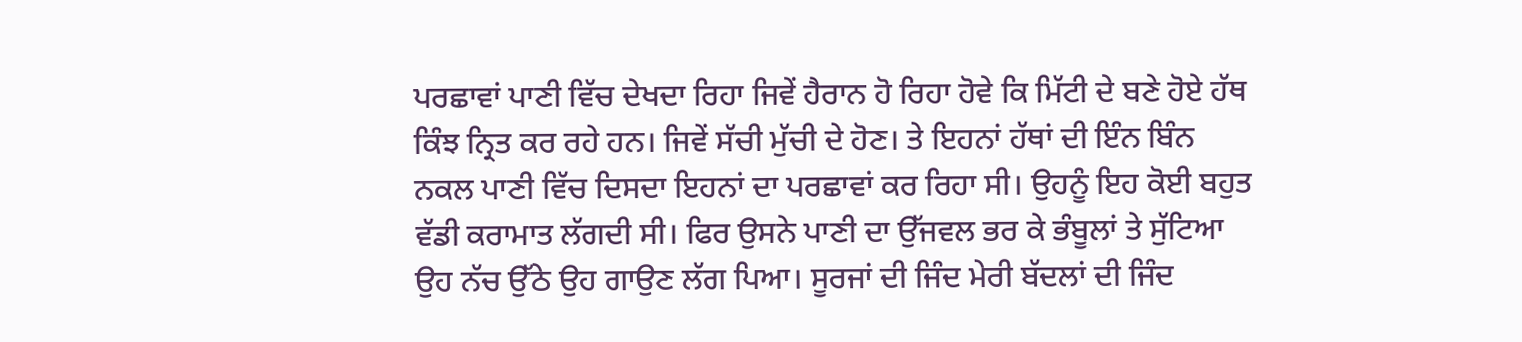ਪਰਛਾਵਾਂ ਪਾਣੀ ਵਿੱਚ ਦੇਖਦਾ ਰਿਹਾ ਜਿਵੇਂ ਹੈਰਾਨ ਹੋ ਰਿਹਾ ਹੋਵੇ ਕਿ ਮਿੱਟੀ ਦੇ ਬਣੇ ਹੋਏ ਹੱਥ ਕਿੰਝ ਨ੍ਰਿਤ ਕਰ ਰਹੇ ਹਨ। ਜਿਵੇਂ ਸੱਚੀ ਮੁੱਚੀ ਦੇ ਹੋਣ। ਤੇ ਇਹਨਾਂ ਹੱਥਾਂ ਦੀ ਇੰਨ ਬਿੰਨ ਨਕਲ ਪਾਣੀ ਵਿੱਚ ਦਿਸਦਾ ਇਹਨਾਂ ਦਾ ਪਰਛਾਵਾਂ ਕਰ ਰਿਹਾ ਸੀ। ਉਹਨੂੰ ਇਹ ਕੋਈ ਬਹੁਤ ਵੱਡੀ ਕਰਾਮਾਤ ਲੱਗਦੀ ਸੀ। ਫਿਰ ਉਸਨੇ ਪਾਣੀ ਦਾ ਉੱਜਵਲ ਭਰ ਕੇ ਭੰਬੂਲਾਂ ਤੇ ਸੁੱਟਿਆ ਉਹ ਨੱਚ ਉੱਠੇ ਉਹ ਗਾਉਣ ਲੱਗ ਪਿਆ। ਸੂਰਜਾਂ ਦੀ ਜਿੰਦ ਮੇਰੀ ਬੱਦਲਾਂ ਦੀ ਜਿੰਦ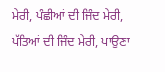ਮੇਰੀ, ਪੰਛੀਆਂ ਦੀ ਜਿੰਦ ਮੇਰੀ, ਪੱਤਿਆਂ ਦੀ ਜਿੰਦ ਮੇਰੀ, ਪਾਉਣਾ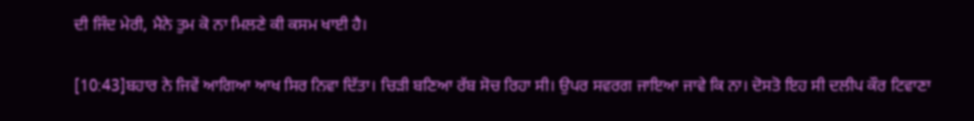ਦੀ ਜਿੰਦ ਮੇਰੀ, ਮੈਨੇ ਤੁਮ ਕੋ ਨਾ ਮਿਲਣੇ ਕੀ ਕਸਮ ਖਾਈ ਹੈ।

[10:43]ਬਹਾਰ ਨੇ ਜਿਵੇਂ ਆਗਿਆ ਆਖ ਸਿਰ ਨਿਵਾ ਦਿੱਤਾ। ਚਿੜੀ ਬਣਿਆ ਰੱਬ ਸੋਚ ਰਿਹਾ ਸੀ। ਉਪਰ ਸਵਰਗ ਜਾਇਆ ਜਾਵੇ ਕਿ ਨਾ। ਦੋਸਤੋ ਇਹ ਸੀ ਦਲੀਪ ਕੌਰ ਟਿਵਾਣਾ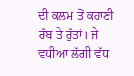ਦੀ ਕਲਮ ਤੋਂ ਕਹਾਣੀ ਰੱਬ ਤੇ ਰੁੱਤਾਂ। ਜੇ ਵਧੀਆ ਲੱਗੀ ਵੱਧ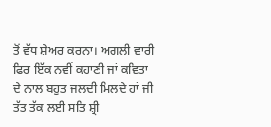ਤੋਂ ਵੱਧ ਸ਼ੇਅਰ ਕਰਨਾ। ਅਗਲੀ ਵਾਰੀ ਫਿਰ ਇੱਕ ਨਵੀਂ ਕਹਾਣੀ ਜਾਂ ਕਵਿਤਾ ਦੇ ਨਾਲ ਬਹੁਤ ਜਲਦੀ ਮਿਲਦੇ ਹਾਂ ਜੀ ਤੱਤ ਤੱਕ ਲਈ ਸਤਿ ਸ਼੍ਰੀ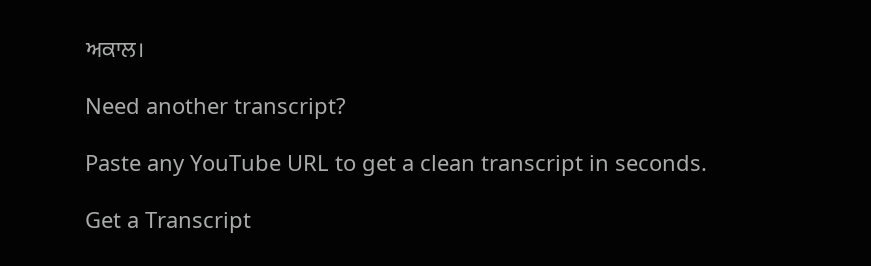ਅਕਾਲ।

Need another transcript?

Paste any YouTube URL to get a clean transcript in seconds.

Get a Transcript